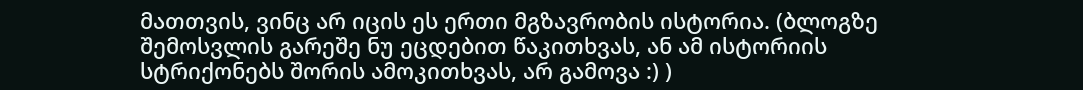მათთვის, ვინც არ იცის ეს ერთი მგზავრობის ისტორია. (ბლოგზე შემოსვლის გარეშე ნუ ეცდებით წაკითხვას, ან ამ ისტორიის სტრიქონებს შორის ამოკითხვას, არ გამოვა :) )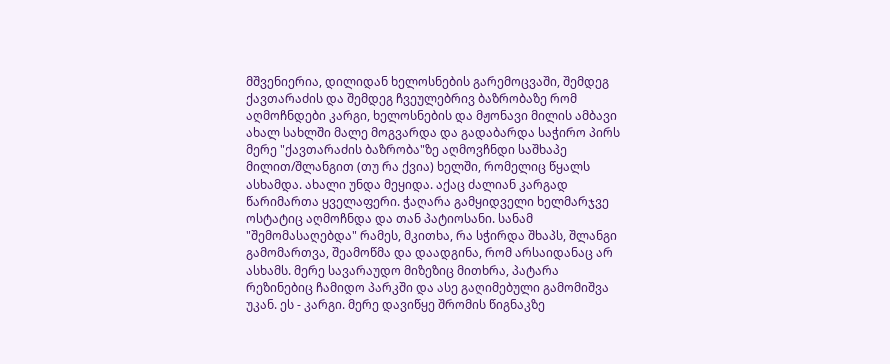მშვენიერია, დილიდან ხელოსნების გარემოცვაში, შემდეგ ქავთარაძის და შემდეგ ჩვეულებრივ ბაზრობაზე რომ აღმოჩნდები კარგი, ხელოსნების და მჟონავი მილის ამბავი ახალ სახლში მალე მოგვარდა და გადაბარდა საჭირო პირს მერე "ქავთარაძის ბაზრობა"ზე აღმოვჩნდი საშხაპე მილით/შლანგით (თუ რა ქვია) ხელში, რომელიც წყალს ასხამდა. ახალი უნდა მეყიდა. აქაც ძალიან კარგად წარიმართა ყველაფერი. ჭაღარა გამყიდველი ხელმარჯვე ოსტატიც აღმოჩნდა და თან პატიოსანი. სანამ "შემომასაღებდა" რამეს, მკითხა, რა სჭირდა შხაპს, შლანგი გამომართვა, შეამოწმა და დაადგინა, რომ არსაიდანაც არ ასხამს. მერე სავარაუდო მიზეზიც მითხრა, პატარა რეზინებიც ჩამიდო პარკში და ასე გაღიმებული გამომიშვა უკან. ეს - კარგი. მერე დავიწყე შრომის წიგნაკზე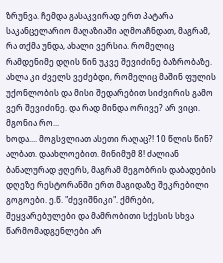ზრუნვა. ჩემდა გასაკვირად ერთ პატარა საკანცელარიო მაღაზიაში აღმოაჩნდათ, მაგრამ, რა თქმა უნდა, ახალი ვერსია. რომელიც რამდენიმე დღის წინ უკვე შევიძინე ბაზრობაზე. ახლა კი ძველს ვეძებდი, რომელიც მაშინ ფულის უქონლობის და მისი შედარებით სიძვირის გამო ვერ შევიძინე. და რად მინდა ორივე? არ ვიცი. მგონია რო...
ხოდა.... მოგსვლიათ ასეთი რაღაც?! 10 წლის წინ? ალბათ. დაახლოებით. მინიმუმ 8! ძალიან ბანალურად ჟღერს, მაგრამ მეგობრის დაბადების დღეზე რესტორანში ერთ მაგიდაზე შეკრებილი გოგოები. ე.წ. "ძევიშნიკი". ქმრები, შეყვარებულები და მამრობითი სქესის სხვა წარმომადგენლები არ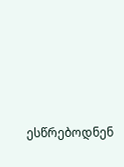ესწრებოდნენ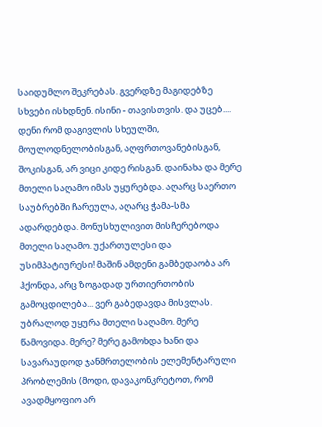საიდუმლო შეკრებას. გვერდზე მაგიდებზე სხვები ისხდნენ. ისინი - თავისთვის. და უცებ.... დენი რომ დაგივლის სხეულში, მოულოდნელობისგან, აღფრთოვანებისგან, შოკისგან, არ ვიცი კიდე რისგან. დაინახა და მერე მთელი საღამო იმას უყურებდა. აღარც საერთო საუბრებში ჩარეულა, აღარც ჭამა-სმა ადარდებდა. მონუსხულივით მისჩერებოდა მთელი საღამო. უქართულესი და უსიმპატიურესი! მაშინ ამდენი გამბედაობა არ ჰქონდა, არც ზოგადად ურთიერთობის გამოცდილება... ვერ გაბედავდა მისვლას. უბრალოდ უყურა მთელი საღამო. მერე წამოვიდა. მერე? მერე გამოხდა ხანი და სავარაუდოდ ჯანმრთელობის ელემენტარული პრობლემის (მოდი, დავაკონკრეტოთ, რომ ავადმყოფიო არ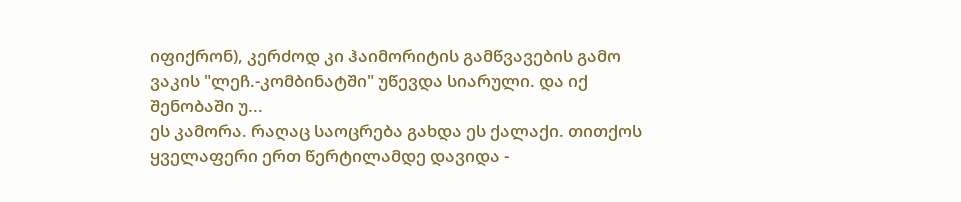იფიქრონ), კერძოდ კი ჰაიმორიტის გამწვავების გამო ვაკის "ლეჩ.-კომბინატში" უწევდა სიარული. და იქ შენობაში უ...
ეს კამორა. რაღაც საოცრება გახდა ეს ქალაქი. თითქოს ყველაფერი ერთ წერტილამდე დავიდა -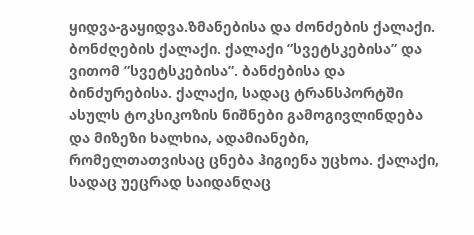ყიდვა-გაყიდვა.ზმანებისა და ძონძების ქალაქი. ბონძღების ქალაქი. ქალაქი ”სვეტსკებისა” და ვითომ ”სვეტსკებისა”. ბანძებისა და ბინძურებისა. ქალაქი, სადაც ტრანსპორტში ასულს ტოკსიკოზის ნიშნები გამოგივლინდება და მიზეზი ხალხია, ადამიანები, რომელთათვისაც ცნება ჰიგიენა უცხოა. ქალაქი, სადაც უეცრად საიდანღაც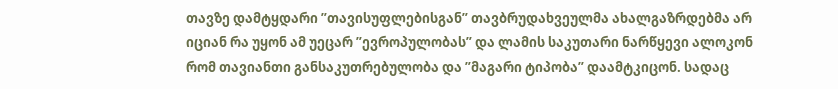თავზე დამტყდარი ”თავისუფლებისგან” თავბრუდახვეულმა ახალგაზრდებმა არ იციან რა უყონ ამ უეცარ ”ევროპულობას” და ლამის საკუთარი ნარწყევი ალოკონ რომ თავიანთი განსაკუთრებულობა და ”მაგარი ტიპობა” დაამტკიცონ. სადაც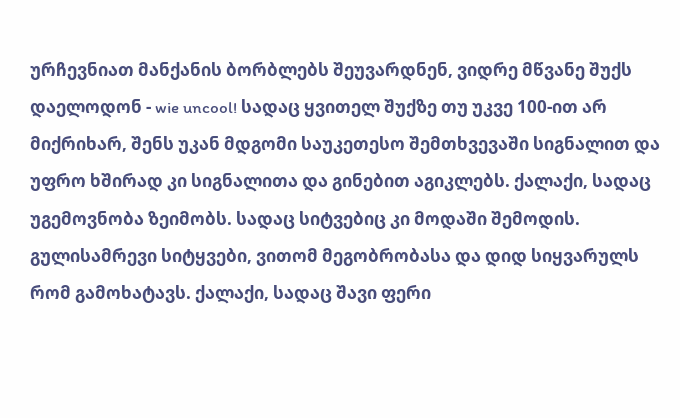ურჩევნიათ მანქანის ბორბლებს შეუვარდნენ, ვიდრე მწვანე შუქს დაელოდონ - wie uncool! სადაც ყვითელ შუქზე თუ უკვე 100-ით არ მიქრიხარ, შენს უკან მდგომი საუკეთესო შემთხვევაში სიგნალით და უფრო ხშირად კი სიგნალითა და გინებით აგიკლებს. ქალაქი, სადაც უგემოვნობა ზეიმობს. სადაც სიტვებიც კი მოდაში შემოდის. გულისამრევი სიტყვები, ვითომ მეგობრობასა და დიდ სიყვარულს რომ გამოხატავს. ქალაქი, სადაც შავი ფერი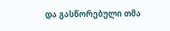და გასწორებული თმა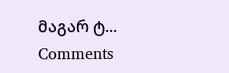მაგარ ტ...
Comments